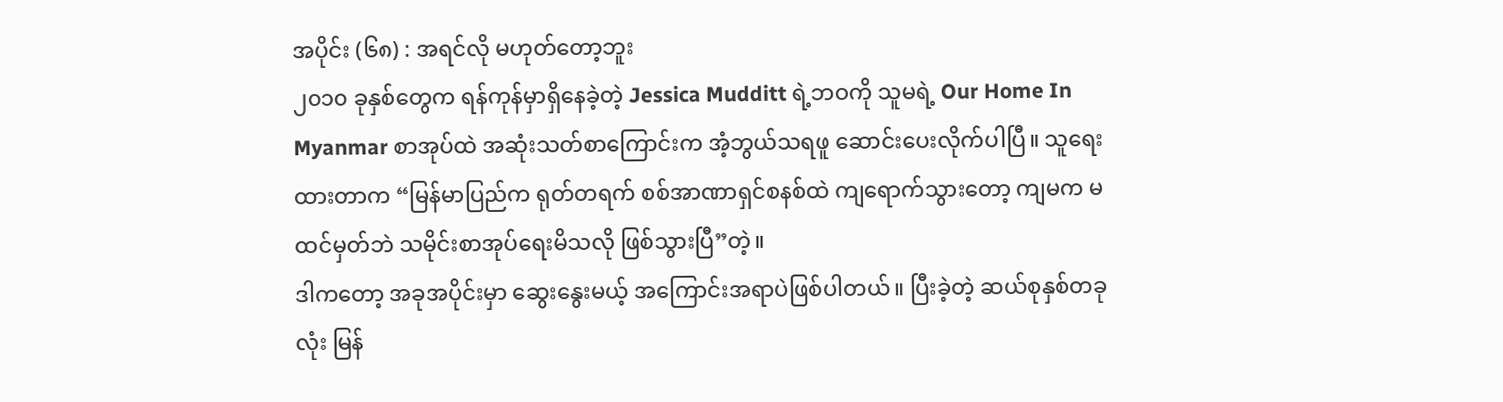အပိုင်း (၆၈) : အရင်လို မဟုတ်တော့ဘူး
၂၀၁၀ ခုနှစ်တွေက ရန်ကုန်မှာရှိနေခဲ့တဲ့ Jessica Mudditt ရဲ့ဘဝကို သူမရဲ့ Our Home In Myanmar စာအုပ်ထဲ အဆုံးသတ်စာကြောင်းက အံ့ဘွယ်သရဖူ ဆောင်းပေးလိုက်ပါပြီ။ သူရေးထားတာက “မြန်မာပြည်က ရုတ်တရက် စစ်အာဏာရှင်စနစ်ထဲ ကျရောက်သွားတော့ ကျမက မထင်မှတ်ဘဲ သမိုင်းစာအုပ်ရေးမိသလို ဖြစ်သွားပြီ”တဲ့။
ဒါကတော့ အခုအပိုင်းမှာ ဆွေးနွေးမယ့် အကြောင်းအရာပဲဖြစ်ပါတယ်။ ပြီးခဲ့တဲ့ ဆယ်စုနှစ်တခုလုံး မြန်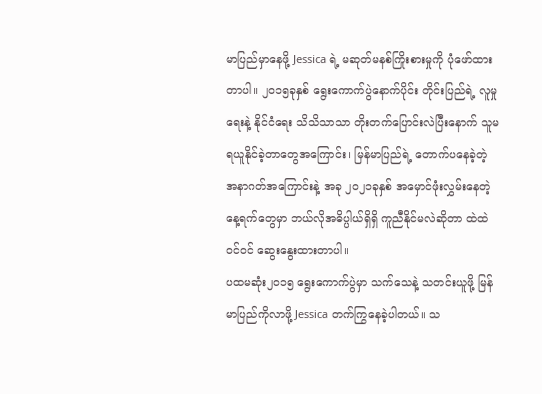မာပြည်မှာနေဖို့ Jessica ရဲ့ မဆုတ်မနစ်ကြိုးစားမှုကို ပုံဖော်ထားတာပါ။ ၂၀၁၅ခုနှစ် ရွေးကောက်ပွဲနောက်ပိုင်း တိုင်းပြည်ရဲ့ လူမှုရေးနဲ့ နိုင်ငံရေး သိသိသာသာ တိုးတက်ပြောင်းလဲပြီးနောက် သူမ ရယူနိုင်ခဲ့တာတွေအကြောင်း၊ မြန်မာပြည်ရဲ့ တောက်ပနေခဲ့တဲ့ အနာဂတ်အကြောင်းနဲ့ အခု ၂၀၂၁ခုနှစ် အမှောင်ဖုံးလွှမ်းနေတဲ့ နေ့ရက်တွေမှာ ဘယ်လိုအဓိပ္ပါယ်ရှိရှိ ကူညီနိုင်မလဲဆိုတာ ထဲထဲဝင်ဝင် ဆွေးနွေးထားတာပါ။
ပထမဆုံး၂၀၁၅ ရွေးကောက်ပွဲမှာ သက်သေနဲ့ သတင်းယူဖို့ မြန်မာပြည်ကိုလာဖို့ Jessica တက်ကြွနေခဲ့ပါတယ်။ သ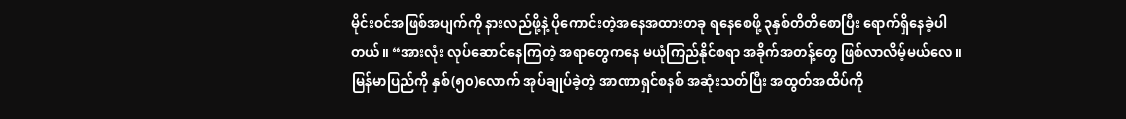မိုင်းဝင်အဖြစ်အပျက်ကို နားလည်ဖို့နဲ့ ပိုကောင်းတဲ့အနေအထားတခု ရနေစေဖို့ ၃နှစ်တိတိစောပြီး ရောက်ရှိနေခဲ့ပါတယ်။ “အားလုံး လုပ်ဆောင်နေကြတဲ့ အရာတွေကနေ မယုံကြည်နိုင်စရာ အခိုက်အတန့်တွေ ဖြစ်လာလိမ့်မယ်လေ။ မြန်မာပြည်ကို နှစ်(၅၀)လောက် အုပ်ချုပ်ခဲ့တဲ့ အာဏာရှင်စနစ် အဆုံးသတ်ပြီး အထွတ်အထိပ်ကို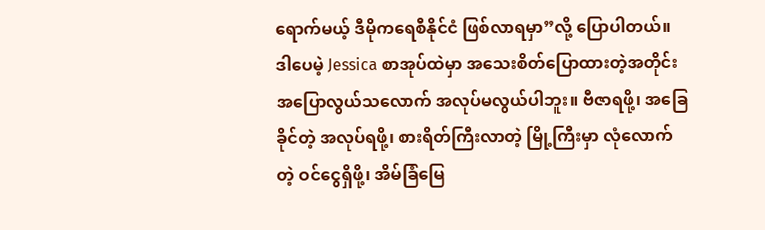ရောက်မယ့် ဒီမိုကရေစီနိုင်ငံ ဖြစ်လာရမှာ”လို့ ပြောပါတယ်။
ဒါပေမဲ့ Jessica စာအုပ်ထဲမှာ အသေးစိတ်ပြောထားတဲ့အတိုင်း အပြောလွယ်သလောက် အလုပ်မလွယ်ပါဘူး။ ဗီဇာရဖို့၊ အခြေခိုင်တဲ့ အလုပ်ရဖို့၊ စားရိတ်ကြီးလာတဲ့ မြို့ကြီးမှာ လုံလောက်တဲ့ ဝင်ငွေရှိဖို့၊ အိမ်ခြံမြေ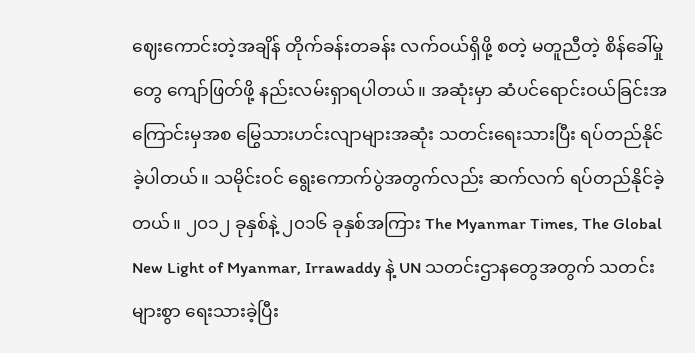ဈေးကောင်းတဲ့အချိန် တိုက်ခန်းတခန်း လက်ဝယ်ရှိဖို့ စတဲ့ မတူညီတဲ့ စိန်ခေါ်မှုတွေ ကျော်ဖြတ်ဖို့ နည်းလမ်းရှာရပါတယ်။ အဆုံးမှာ ဆံပင်ရောင်းဝယ်ခြင်းအကြောင်းမှအစ မြွေသားဟင်းလျာများအဆုံး သတင်းရေးသားပြီး ရပ်တည်နိုင်ခဲ့ပါတယ်။ သမိုင်းဝင် ရွေးကောက်ပွဲအတွက်လည်း ဆက်လက် ရပ်တည်နိုင်ခဲ့တယ်။ ၂၀၁၂ ခုနှစ်နဲ့ ၂၀၁၆ ခုနှစ်အကြား The Myanmar Times, The Global New Light of Myanmar, Irrawaddy နဲ့ UN သတင်းဌာနတွေအတွက် သတင်းများစွာ ရေးသားခဲ့ပြီး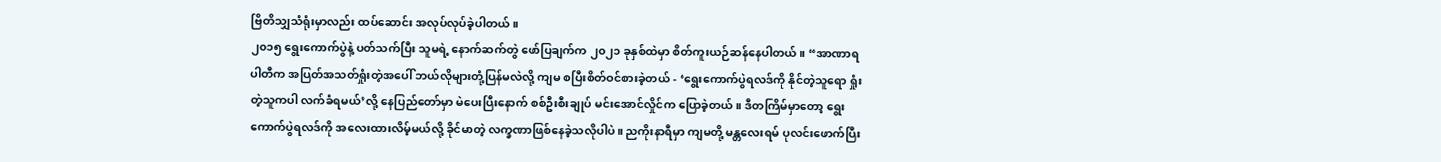ဗြိတိသျှသံရုံးမှာလည်း ထပ်ဆောင်း အလုပ်လုပ်ခဲ့ပါတယ်။
၂၀၁၅ ရွေးကောက်ပွဲနဲ့ ပတ်သက်ပြီး သူမရဲ့ နောက်ဆက်တွဲ ဖော်ပြချက်က ၂၀၂၁ ခုနှစ်ထဲမှာ စိတ်ကူးယဉ်ဆန်နေပါတယ်။ “အာဏာရပါတီက အပြတ်အသတ်ရှုံးတဲ့အပေါ် ဘယ်လိုများတုံ့ပြန်မလဲလို့ ကျမ စပြီးစိတ်ဝင်စားခဲ့တယ် - ‘ရွေးကောက်ပွဲရလဒ်ကို နိုင်တဲ့သူရော ရှုံးတဲ့သူကပါ လက်ခံရမယ်’လို့ နေပြည်တော်မှာ မဲပေးပြီးနောက် စစ်ဦးစီးချုပ် မင်းအောင်လှိုင်က ပြောခဲ့တယ်။ ဒီတကြိမ်မှာတော့ ရွေးကောက်ပွဲရလဒ်ကို အလေးထားလိမ့်မယ်လို့ ခိုင်မာတဲ့ လက္ခဏာဖြစ်နေခဲ့သလိုပါပဲ။ ညကိုးနာရီမှာ ကျမတို့ မန္တလေးရမ် ပုလင်းဖောက်ပြီး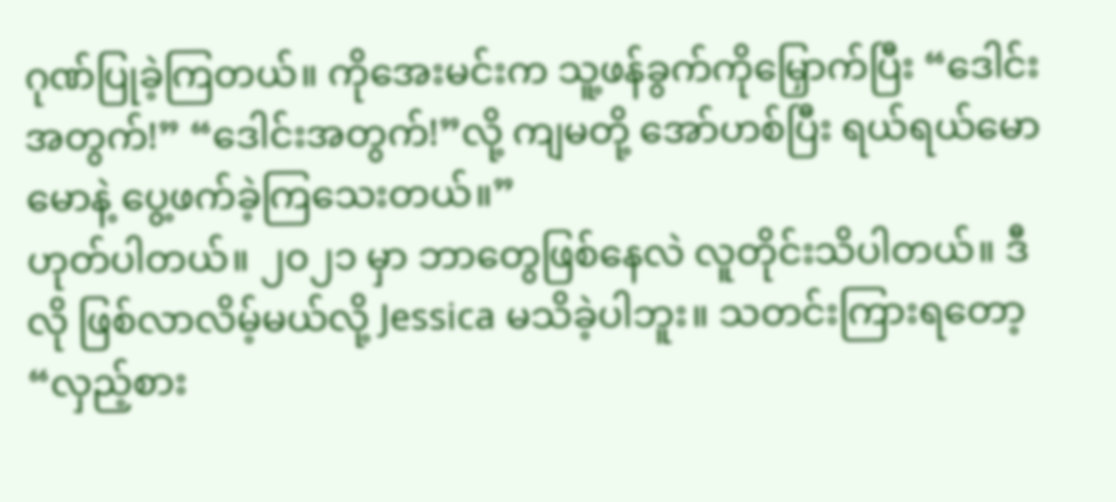ဂုဏ်ပြုခဲ့ကြတယ်။ ကိုအေးမင်းက သူ့ဖန်ခွက်ကိုမြှောက်ပြီး “ဒေါင်းအတွက်!” “ဒေါင်းအတွက်!”လို့ ကျမတို့ အော်ဟစ်ပြီး ရယ်ရယ်မောမောနဲ့ ပွေ့ဖက်ခဲ့ကြသေးတယ်။”
ဟုတ်ပါတယ်။ ၂၀၂၁ မှာ ဘာတွေဖြစ်နေလဲ လူတိုင်းသိပါတယ်။ ဒီလို ဖြစ်လာလိမ့်မယ်လို့ Jessica မသိခဲ့ပါဘူး။ သတင်းကြားရတော့ “လှည့်စား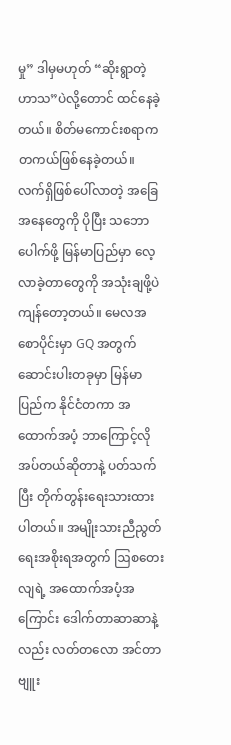မှု” ဒါမှမဟုတ် “ဆိုးရွာတဲ့ဟာသ”ပဲလို့တောင် ထင်နေခဲ့တယ်။ စိတ်မကောင်းစရာက တကယ်ဖြစ်နေခဲ့တယ်။ လက်ရှိဖြစ်ပေါ်လာတဲ့ အခြေအနေတွေကို ပိုပြီး သဘောပေါက်ဖို့ မြန်မာပြည်မှာ လေ့လာခဲ့တာတွေကို အသုံးချဖို့ပဲ ကျန်တော့တယ်။ မေလအစောပိုင်းမှာ GQ အတွက် ဆောင်းပါးတခုမှာ မြန်မာပြည်က နိုင်ငံတကာ အထောက်အပံ့ ဘာကြောင့်လိုအပ်တယ်ဆိုတာနဲ့ ပတ်သက်ပြီး တိုက်တွန်းရေးသားထားပါတယ်။ အမျိုးသားညီညွတ်ရေးအစိုးရအတွက် ဩစတေးလျရဲ့ အထောက်အပံ့အကြောင်း ဒေါက်တာဆာဆာနဲ့လည်း လတ်တလော အင်တာဗျူး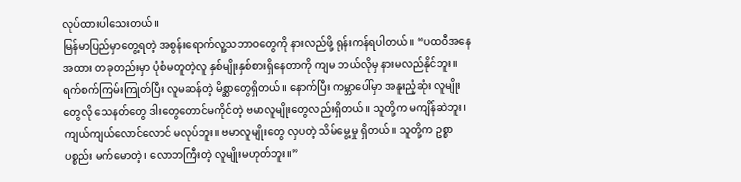လုပ်ထားပါသေးတယ်။
မြန်မာပြည်မှာတွေ့ရတဲ့ အစွန်းရောက်လူ့သဘာဝတွေကို နားလည်ဖို့ ရုန်းကန်ရပါတယ်။ “ပထဝီအနေအထား တခုတည်းမှာ ပုံစံမတူတဲ့လူ နှစ်မျိုးနှစ်စားရှိနေတာကို ကျမ ဘယ်လိုမှ နားမလည်နိုင်ဘူး။ ရက်စက်ကြမ်းကြုတ်ပြီး လူမဆန်တဲ့ မိစ္ဆာတွေရှိတယ်။ နောက်ပြီး ကမ္ဘာပေါ်မှာ အနူးညံ့ဆုံး လူမျိုးတွေလို သေနတ်တွေ ဒါးတွေတောင်မကိုင်တဲ့ ဗမာလူမျိုးတွေလည်းရှိတယ်။ သူတို့က မကျိန်ဆဲဘူး၊ ကျယ်ကျယ်လောင်လောင် မလုပ်ဘူး။ ဗမာလူမျိုးတွေ လှပတဲ့ သိမ်မွေ့မှု ရှိတယ်။ သူတို့က ဥစ္စာပစ္စည်း မက်မောတဲ့၊ လောဘကြီးတဲ့ လူမျိုးမဟုတ်ဘူး။”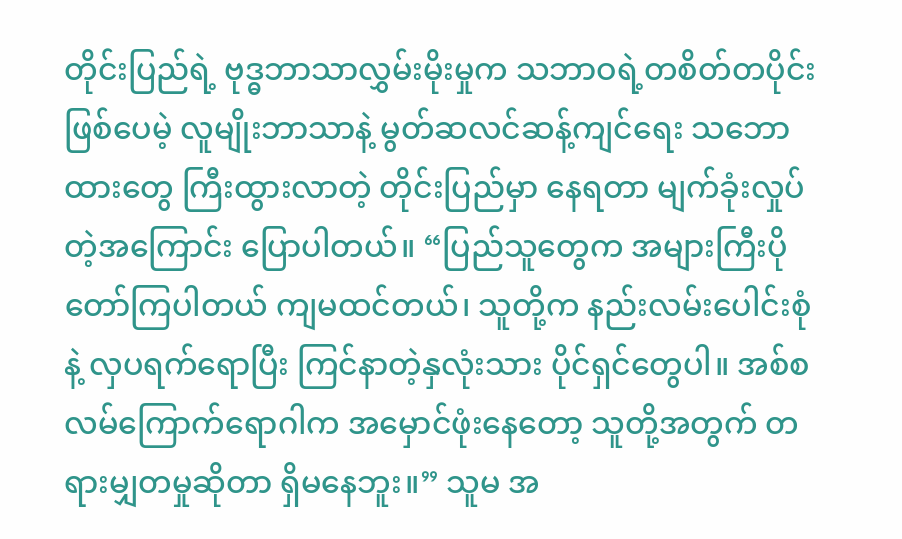တိုင်းပြည်ရဲ့ ဗုဒ္ဓဘာသာလွှမ်းမိုးမှုက သဘာဝရဲ့တစိတ်တပိုင်း ဖြစ်ပေမဲ့ လူမျိုးဘာသာနဲ့ မွတ်ဆလင်ဆန့်ကျင်ရေး သဘောထားတွေ ကြီးထွားလာတဲ့ တိုင်းပြည်မှာ နေရတာ မျက်ခုံးလှုပ်တဲ့အကြောင်း ပြောပါတယ်။ “ပြည်သူတွေက အများကြီးပို တော်ကြပါတယ် ကျမထင်တယ်၊ သူတို့က နည်းလမ်းပေါင်းစုံနဲ့ လှပရက်ရောပြီး ကြင်နာတဲ့နှလုံးသား ပိုင်ရှင်တွေပါ။ အစ်စလမ်ကြောက်ရောဂါက အမှောင်ဖုံးနေတော့ သူတို့အတွက် တရားမျှတမှုဆိုတာ ရှိမနေဘူး။” သူမ အ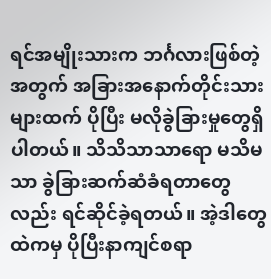ရင်အမျိုးသားက ဘင်္ဂလားဖြစ်တဲ့အတွက် အခြားအနောက်တိုင်းသားများထက် ပိုပြီး မလိုခွဲခြားမှုတွေရှိပါတယ်။ သိသိသာသာရော မသိမသာ ခွဲခြားဆက်ဆံခံရတာတွေလည်း ရင်ဆိုင်ခဲ့ရတယ်။ အဲ့ဒါတွေထဲကမှ ပိုပြီးနာကျင်စရာ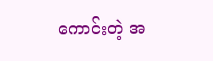ကောင်းတဲ့ အ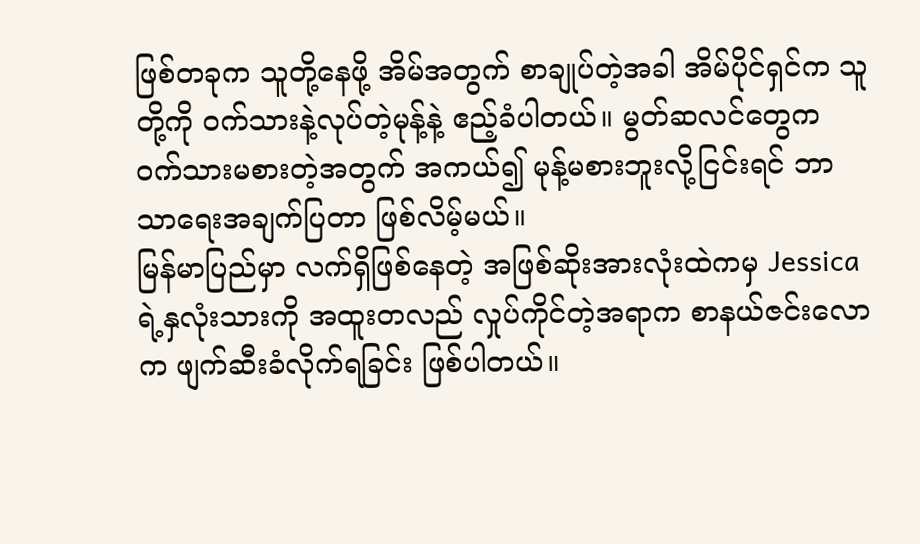ဖြစ်တခုက သူတို့နေဖို့ အိမ်အတွက် စာချုပ်တဲ့အခါ အိမ်ပိုင်ရှင်က သူတို့ကို ဝက်သားနဲ့လုပ်တဲ့မုန့်နဲ့ ဧည့်ခံပါတယ်။ မွတ်ဆလင်တွေက ဝက်သားမစားတဲ့အတွက် အကယ်၍ မုန့်မစားဘူးလို့ငြင်းရင် ဘာသာရေးအချက်ပြတာ ဖြစ်လိမ့်မယ်။
မြန်မာပြည်မှာ လက်ရှိဖြစ်နေတဲ့ အဖြစ်ဆိုးအားလုံးထဲကမှ Jessica ရဲ့နှလုံးသားကို အထူးတလည် လှုပ်ကိုင်တဲ့အရာက စာနယ်ဇင်းလောက ဖျက်ဆီးခံလိုက်ရခြင်း ဖြစ်ပါတယ်။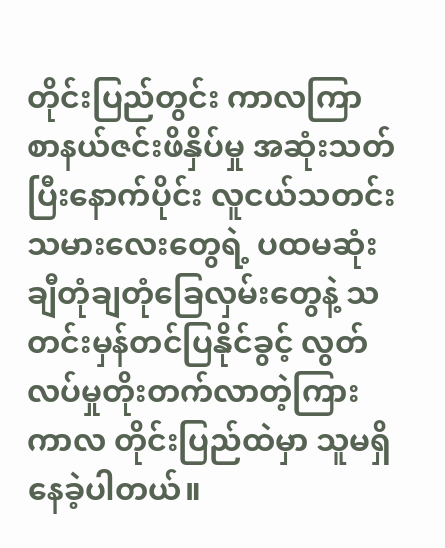တိုင်းပြည်တွင်း ကာလကြာ စာနယ်ဇင်းဖိနှိပ်မှု အဆုံးသတ်ပြီးနောက်ပိုင်း လူငယ်သတင်းသမားလေးတွေရဲ့ ပထမဆုံး ချီတုံချတုံခြေလှမ်းတွေနဲ့ သတင်းမှန်တင်ပြနိုင်ခွင့် လွတ်လပ်မှုတိုးတက်လာတဲ့ကြားကာလ တိုင်းပြည်ထဲမှာ သူမရှိနေခဲ့ပါတယ်။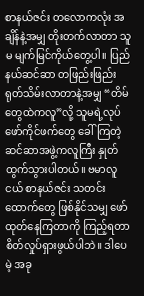စာနယ်ဇင်း တလောကလုံး အချိန်နဲ့အမျှ တိုးတက်လာတာ သူမ မျက်မြင်ကိုယ်တွေ့ပါ။ ပြည်နယ်ဆင်ဆာ တဖြည်းဖြည်း ရုတ်သိမ်းလာတာနဲ့အမျှ “တိမ်တွေထဲကလူ”လို့ သူမရဲ့လုပ်ဖော်ကိုင်ဖက်တွေ ခေါ်ကြတဲ့ ဆင်ဆာအဖွဲ့ကလူကြီး နှုတ်ထွက်သွားပါတယ်။ ဗမာလူငယ် စာနယ်ဇင်း သတင်းထောက်တွေ ဖြစ်နိုင်သမျှ ဖော်ထုတ်နေကြတာကို ကြည့်ရတာ စိတ်လှုပ်ရှားဖွယ်ပါဘဲ။ ဒါပေမဲ့ အခု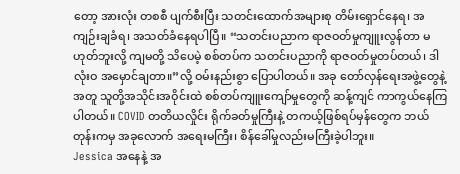တော့ အားလုံး တစစီ ပျက်စီးပြီး သတင်းထောက်အများစု တိမ်းရှောင်နေရ၊ အကျဉ်းချခံရ၊ အသတ်ခံနေရပါပြီ။ “သတင်းပညာက ရာဇဝတ်မှုကျူးလွန်တာ မဟုတ်ဘူးလို့ ကျမတို့ သိပေမဲ့ စစ်တပ်က သတင်းပညာကို ရာဇဝတ်မှုတပ်တယ်၊ ဒါလုံးဝ အမှောင်ချတာ။”လို့ ဝမ်းနည်းစွာ ပြောပါတယ်။ အခု တော်လှန်ရေးအဖွဲ့တွေနဲ့အတူ သူတို့အသိုင်းအဝိုင်းထဲ စစ်တပ်ကျူးကျော်မှုတွေကို ဆန့်ကျင် ကာကွယ်နေကြပါတယ်။ COVID တတိယလှိုင်း ရိုက်ခတ်မှုကြီးနဲ့ တကယ့်ဖြစ်ရပ်မှန်တွေက ဘယ်တုန်းကမှ အခုလောက် အရေးမကြီး၊ စိန်ခေါ်မှုလည်းမကြီးခဲ့ပါဘူး။
Jessica အနေနဲ့ အ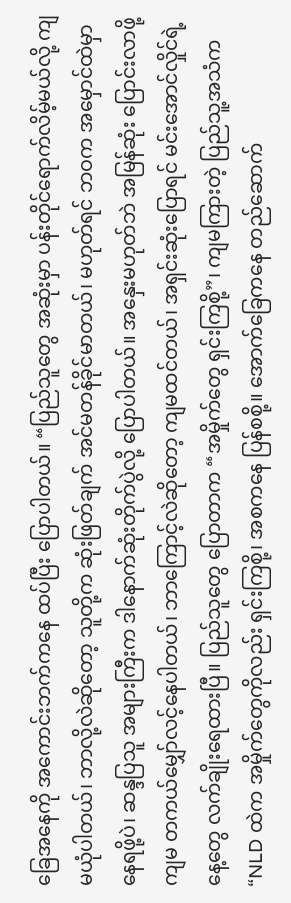ခြေအနေကို အကောင်းဘက်ကနေ ထပ်ပြီး ပြောပါတယ်။ “ပြည်သူတွေ အဆုံးမှာ ပန်းတိုင်ရောက်လိမ့်မယ်လို့ ကျမယုံပါတယ်၊ ဘာလို့လဲဆိုတော့ သူတို့က ဆုံးဖြတ်ချက် အင်မတန်ခိုင်မာတယ်၊ မဟုတ်ရင် ဘဝက အမှောင်ထဲမှာ နေရဖို့ပဲ၊ ဆန္ဒပြသူ အများကြီးက ဒါနောက်ဆုံးတိုက်ပွဲလို့ ပြောပါတယ်။ အနှေးမဟုတ်ဘဲ အမြန်ဆုံး ပြောင်းလာဖို့ ကျမ တကယ်မျှော်လင့်နေပါတယ်၊ ဘာကြောင့်လဲဆိုတော့ ကျမထင်တယ်၊ အရှင်းဆုံးပြောရင် မင်းအောင်လှိုင်ရဲ့နေ့တွေ လက်ချိုးရေထားပြီ။ ပြည်သူတွေ ပြောတာက “အမှိုက်တွေ ရှင်းကြစို့”၊ ကျမကြားတဲ့ ပြည်သူ့အသံက “NLD ထဲက အမှိုက်တွေကိုလည်း ရှင်းကြစို့၊ အစကနေ ပြန်စစို့။ အောက်ခြေကနေ တည်ဆောက်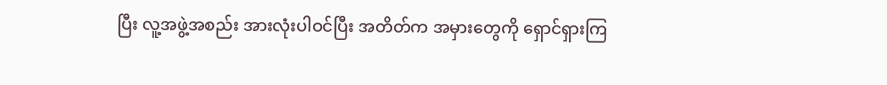ပြီး လူ့အဖွဲ့အစည်း အားလုံးပါဝင်ပြီး အတိတ်က အမှားတွေကို ရှောင်ရှားကြ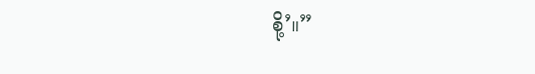စို့’။”